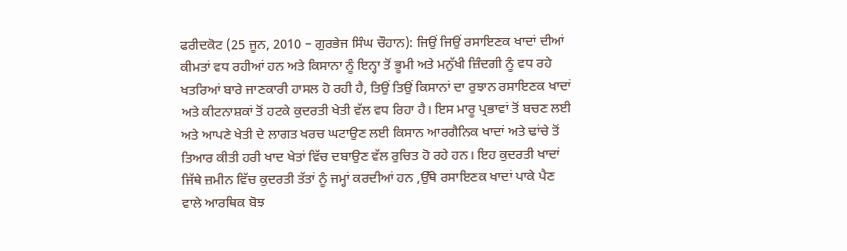ਫਰੀਦਕੋਟ (25 ਜੂਨ, 2010 – ਗੁਰਭੇਜ ਸਿੰਘ ਚੌਹਾਨ): ਜਿਉਂ ਜਿਉਂ ਰਸਾਇਣਕ ਖਾਦਾਂ ਦੀਆਂ ਕੀਮਤਾਂ ਵਧ ਰਹੀਆਂ ਹਨ ਅਤੇ ਕਿਸਾਨਾ ਨੂੰ ਇਨ੍ਹਾ ਤੋਂ ਭੂਮੀ ਅਤੇ ਮਨੁੱਖੀ ਜ਼ਿੰਦਗੀ ਨੂੰ ਵਧ ਰਹੇ ਖਤਰਿਆਂ ਬਾਰੇ ਜਾਣਕਾਰੀ ਹਾਸਲ ਹੋ ਰਹੀ ਹੈ, ਤਿਉਂ ਤਿਉਂ ਕਿਸਾਨਾਂ ਦਾ ਰੁਝਾਨ ਰਸਾਇਣਕ ਖਾਦਾਂ ਅਤੇ ਕੀਟਨਾਸ਼ਕਾਂ ਤੋਂ ਹਟਕੇ ਕੁਦਰਤੀ ਖੇਤੀ ਵੱਲ ਵਧ ਰਿਹਾ ਹੈ। ਇਸ ਮਾਰੂ ਪ੍ਰਭਾਵਾਂ ਤੋਂ ਬਚਣ ਲਈ ਅਤੇ ਆਪਣੇ ਖੇਤੀ ਦੇ ਲਾਗਤ ਖਰਚ ਘਟਾਉਣ ਲਈ ਕਿਸਾਨ ਆਰਗੈਨਿਕ ਖਾਦਾਂ ਅਤੇ ਢਾਂਚੇ ਤੋਂ ਤਿਆਰ ਕੀਤੀ ਹਰੀ ਖਾਦ ਖੇਤਾਂ ਵਿੱਚ ਦਬਾਉਣ ਵੱਲ ਰੁਚਿਤ ਹੋ ਰਹੇ ਹਨ। ਇਹ ਕੁਦਰਤੀ ਖਾਦਾਂ ਜਿੱਥੇ ਜ਼ਮੀਨ ਵਿੱਚ ਕੁਦਰਤੀ ਤੱਤਾਂ ਨੂੰ ਜਮ੍ਹਾਂ ਕਰਦੀਆਂ ਹਨ ,ਉੱਥੇ ਰਸਾਇਣਕ ਖਾਦਾਂ ਪਾਕੇ ਪੈਣ ਵਾਲੇ ਆਰਥਿਕ ਬੋਝ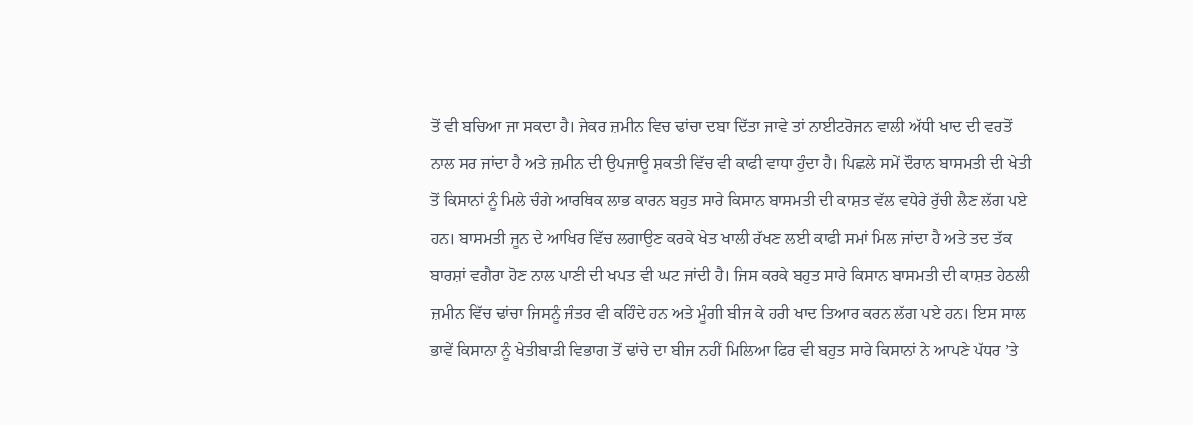ਤੋਂ ਵੀ ਬਚਿਆ ਜਾ ਸਕਦਾ ਹੈ। ਜੇਕਰ ਜ਼ਮੀਨ ਵਿਚ ਢਾਂਚਾ ਦਬਾ ਦਿੱਤਾ ਜਾਵੇ ਤਾਂ ਨਾਈਟਰੋਜਨ ਵਾਲੀ ਅੱਧੀ ਖਾਦ ਦੀ ਵਰਤੋਂ ਨਾਲ ਸਰ ਜਾਂਦਾ ਹੈ ਅਤੇ ਜ਼ਮੀਨ ਦੀ ਉਪਜਾਊ ਸ਼ਕਤੀ ਵਿੱਚ ਵੀ ਕਾਫੀ ਵਾਧਾ ਹੁੰਦਾ ਹੈ। ਪਿਛਲੇ ਸਮੇਂ ਦੌਰਾਨ ਬਾਸਮਤੀ ਦੀ ਖੇਤੀ ਤੋਂ ਕਿਸਾਨਾਂ ਨੂੰ ਮਿਲੇ ਚੰਗੇ ਆਰਥਿਕ ਲਾਭ ਕਾਰਨ ਬਹੁਤ ਸਾਰੇ ਕਿਸਾਨ ਬਾਸਮਤੀ ਦੀ ਕਾਸ਼ਤ ਵੱਲ ਵਧੇਰੇ ਰੁੱਚੀ ਲੈਣ ਲੱਗ ਪਏ ਹਨ। ਬਾਸਮਤੀ ਜੂਨ ਦੇ ਆਖਿਰ ਵਿੱਚ ਲਗਾਉਣ ਕਰਕੇ ਖੇਤ ਖਾਲੀ ਰੱਖਣ ਲਈ ਕਾਫੀ ਸਮਾਂ ਮਿਲ ਜਾਂਦਾ ਹੈ ਅਤੇ ਤਦ ਤੱਕ ਬਾਰਸ਼ਾਂ ਵਗੈਰਾ ਹੋਣ ਨਾਲ ਪਾਣੀ ਦੀ ਖਪਤ ਵੀ ਘਟ ਜਾਂਦੀ ਹੈ। ਜਿਸ ਕਰਕੇ ਬਹੁਤ ਸਾਰੇ ਕਿਸਾਨ ਬਾਸਮਤੀ ਦੀ ਕਾਸ਼ਤ ਹੇਠਲੀ ਜ਼ਮੀਨ ਵਿੱਚ ਢਾਂਚਾ ਜਿਸਨੂੰ ਜੰਤਰ ਵੀ ਕਹਿੰਦੇ ਹਨ ਅਤੇ ਮੂੰਗੀ ਬੀਜ ਕੇ ਹਰੀ ਖਾਦ ਤਿਆਰ ਕਰਨ ਲੱਗ ਪਏ ਹਨ। ਇਸ ਸਾਲ ਭਾਵੇਂ ਕਿਸਾਨਾ ਨੂੰ ਖੇਤੀਬਾੜੀ ਵਿਭਾਗ ਤੋਂ ਢਾਂਚੇ ਦਾ ਬੀਜ ਨਹੀਂ ਮਿਲਿਆ ਫਿਰ ਵੀ ਬਹੁਤ ਸਾਰੇ ਕਿਸਾਨਾਂ ਨੇ ਆਪਣੇ ਪੱਧਰ ’ਤੇ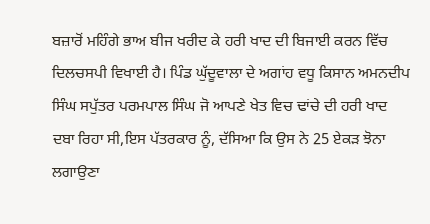ਬਜ਼ਾਰੋਂ ਮਹਿੰਗੇ ਭਾਅ ਬੀਜ ਖਰੀਦ ਕੇ ਹਰੀ ਖਾਦ ਦੀ ਬਿਜਾਈ ਕਰਨ ਵਿੱਚ ਦਿਲਚਸਪੀ ਵਿਖਾਈ ਹੈ। ਪਿੰਡ ਘੁੱਦੂਵਾਲਾ ਦੇ ਅਗਾਂਹ ਵਧੂ ਕਿਸਾਨ ਅਮਨਦੀਪ ਸਿੰਘ ਸਪੁੱਤਰ ਪਰਮਪਾਲ ਸਿੰਘ ਜੋ ਆਪਣੇ ਖੇਤ ਵਿਚ ਢਾਂਚੇ ਦੀ ਹਰੀ ਖਾਦ ਦਬਾ ਰਿਹਾ ਸੀ,ਇਸ ਪੱਤਰਕਾਰ ਨੂੰ, ਦੱਸਿਆ ਕਿ ਉਸ ਨੇ 25 ਏਕੜ ਝੋਨਾ ਲਗਾਉਣਾ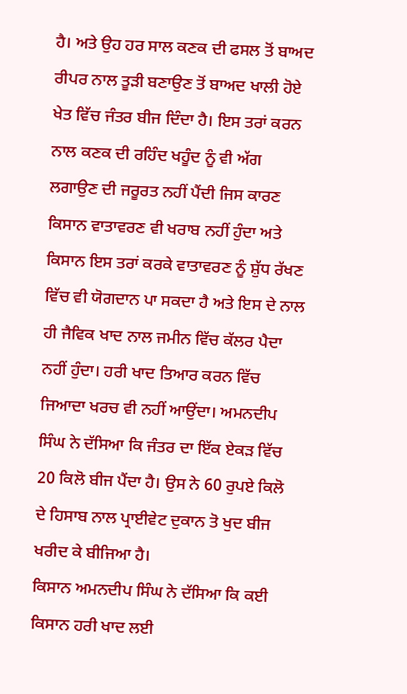ਹੈ। ਅਤੇ ਉਹ ਹਰ ਸਾਲ ਕਣਕ ਦੀ ਫਸਲ ਤੋਂ ਬਾਅਦ ਰੀਪਰ ਨਾਲ ਤੂੜੀ ਬਣਾਉਣ ਤੋਂ ਬਾਅਦ ਖਾਲੀ ਹੋਏ ਖੇਤ ਵਿੱਚ ਜੰਤਰ ਬੀਜ ਦਿੰਦਾ ਹੈ। ਇਸ ਤਰਾਂ ਕਰਨ ਨਾਲ ਕਣਕ ਦੀ ਰਹਿੰਦ ਖਹੂੰਦ ਨੂੰ ਵੀ ਅੱਗ ਲਗਾਉਣ ਦੀ ਜਰੂਰਤ ਨਹੀਂ ਪੈਂਦੀ ਜਿਸ ਕਾਰਣ ਕਿਸਾਨ ਵਾਤਾਵਰਣ ਵੀ ਖਰਾਬ ਨਹੀਂ ਹੁੰਦਾ ਅਤੇ ਕਿਸਾਨ ਇਸ ਤਰਾਂ ਕਰਕੇ ਵਾਤਾਵਰਣ ਨੂੰ ਸ਼ੁੱਧ ਰੱਖਣ ਵਿੱਚ ਵੀ ਯੋਗਦਾਨ ਪਾ ਸਕਦਾ ਹੈ ਅਤੇ ਇਸ ਦੇ ਨਾਲ ਹੀ ਜੈਵਿਕ ਖਾਦ ਨਾਲ ਜਮੀਨ ਵਿੱਚ ਕੱਲਰ ਪੈਦਾ ਨਹੀਂ ਹੁੰਦਾ। ਹਰੀ ਖਾਦ ਤਿਆਰ ਕਰਨ ਵਿੱਚ ਜਿਆਦਾ ਖਰਚ ਵੀ ਨਹੀਂ ਆਉਂਦਾ। ਅਮਨਦੀਪ ਸਿੰਘ ਨੇ ਦੱਸਿਆ ਕਿ ਜੰਤਰ ਦਾ ਇੱਕ ਏਕੜ ਵਿੱਚ 20 ਕਿਲੋ ਬੀਜ ਪੈਂਦਾ ਹੈ। ਉਸ ਨੇ 60 ਰੁਪਏ ਕਿਲੋ ਦੇ ਹਿਸਾਬ ਨਾਲ ਪ੍ਰਾਈਵੇਟ ਦੁਕਾਨ ਤੋ ਖੁਦ ਬੀਜ ਖਰੀਦ ਕੇ ਬੀਜਿਆ ਹੈ।
ਕਿਸਾਨ ਅਮਨਦੀਪ ਸਿੰਘ ਨੇ ਦੱਸਿਆ ਕਿ ਕਈ ਕਿਸਾਨ ਹਰੀ ਖਾਦ ਲਈ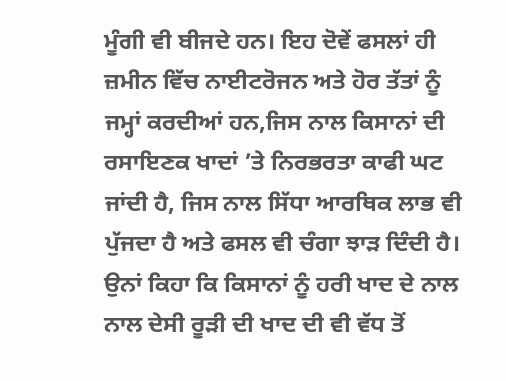ਮੂੰਗੀ ਵੀ ਬੀਜਦੇ ਹਨ। ਇਹ ਦੋਵੇਂ ਫਸਲਾਂ ਹੀ ਜ਼ਮੀਨ ਵਿੱਚ ਨਾਈਟਰੋਜਨ ਅਤੇ ਹੋਰ ਤੱਤਾਂ ਨੂੰ ਜਮ੍ਹਾਂ ਕਰਦੀਆਂ ਹਨ,ਜਿਸ ਨਾਲ ਕਿਸਾਨਾਂ ਦੀ ਰਸਾਇਣਕ ਖਾਦਾਂ ’ਤੇ ਨਿਰਭਰਤਾ ਕਾਫੀ ਘਟ ਜਾਂਦੀ ਹੈ, ਜਿਸ ਨਾਲ ਸਿੱਧਾ ਆਰਥਿਕ ਲਾਭ ਵੀ ਪੁੱਜਦਾ ਹੈ ਅਤੇ ਫਸਲ ਵੀ ਚੰਗਾ ਝਾੜ ਦਿੰਦੀ ਹੈ। ਉਨਾਂ ਕਿਹਾ ਕਿ ਕਿਸਾਨਾਂ ਨੂੰ ਹਰੀ ਖਾਦ ਦੇ ਨਾਲ ਨਾਲ ਦੇਸੀ ਰੂੜੀ ਦੀ ਖਾਦ ਦੀ ਵੀ ਵੱਧ ਤੋਂ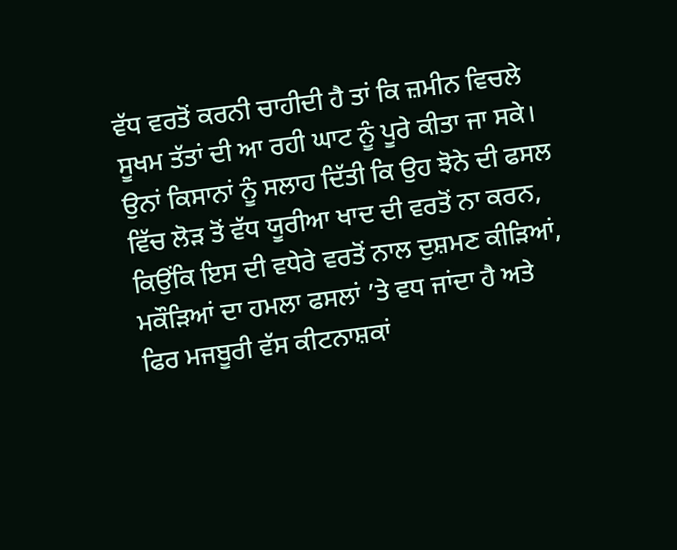ਵੱਧ ਵਰਤੋਂ ਕਰਨੀ ਚਾਹੀਦੀ ਹੈ ਤਾਂ ਕਿ ਜ਼ਮੀਨ ਵਿਚਲੇ ਸੂਖਮ ਤੱਤਾਂ ਦੀ ਆ ਰਹੀ ਘਾਟ ਨੂੰ ਪੂਰੇ ਕੀਤਾ ਜਾ ਸਕੇ। ਉਨਾਂ ਕਿਸਾਨਾਂ ਨੂੰ ਸਲਾਹ ਦਿੱਤੀ ਕਿ ਉਹ ਝੋਨੇ ਦੀ ਫਸਲ ਵਿੱਚ ਲੋੜ ਤੋਂ ਵੱਧ ਯੂਰੀਆ ਖਾਦ ਦੀ ਵਰਤੋਂ ਨਾ ਕਰਨ, ਕਿਉਂਕਿ ਇਸ ਦੀ ਵਧੇਰੇ ਵਰਤੋਂ ਨਾਲ ਦੁਸ਼ਮਣ ਕੀੜਿਆਂ, ਮਕੌੜਿਆਂ ਦਾ ਹਮਲਾ ਫਸਲਾਂ ’ਤੇ ਵਧ ਜਾਂਦਾ ਹੈ ਅਤੇ ਫਿਰ ਮਜਬੂਰੀ ਵੱਸ ਕੀਟਨਾਸ਼ਕਾਂ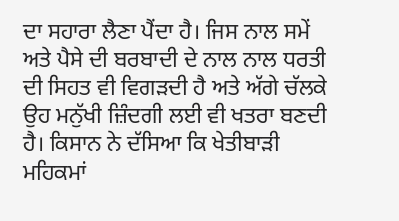ਦਾ ਸਹਾਰਾ ਲੈਣਾ ਪੈਂਦਾ ਹੈ। ਜਿਸ ਨਾਲ ਸਮੇਂ ਅਤੇ ਪੈਸੇ ਦੀ ਬਰਬਾਦੀ ਦੇ ਨਾਲ ਨਾਲ ਧਰਤੀ ਦੀ ਸਿਹਤ ਵੀ ਵਿਗੜਦੀ ਹੈ ਅਤੇ ਅੱਗੇ ਚੱਲਕੇ ਉਹ ਮਨੁੱਖੀ ਜ਼ਿੰਦਗੀ ਲਈ ਵੀ ਖਤਰਾ ਬਣਦੀ ਹੈ। ਕਿਸਾਨ ਨੇ ਦੱਸਿਆ ਕਿ ਖੇਤੀਬਾੜੀ ਮਹਿਕਮਾਂ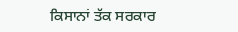ਕਿਸਾਨਾਂ ਤੱਕ ਸਰਕਾਰ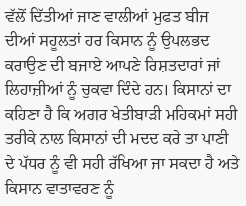ਵੱਲੋਂ ਦਿੱਤੀਆਂ ਜਾਣ ਵਾਲੀਆਂ ਮੁਫਤ ਬੀਜ ਦੀਆਂ ਸਹੂਲਤਾਂ ਹਰ ਕਿਸਾਨ ਨੂੰ ਉਪਲਭਦ ਕਰਾਉਣ ਦੀ ਬਜਾਏ ਆਪਣੇ ਰਿਸ਼ਤਦਾਰਾਂ ਜਾਂ ਲਿਹਾਜ਼ੀਆਂ ਨੂੰ ਚੁਕਵਾ ਦਿੰਦੇ ਹਨ। ਕਿਸਾਨਾਂ ਦਾ ਕਹਿਣਾ ਹੈ ਕਿ ਅਗਰ ਖੇਤੀਬਾੜੀ ਮਹਿਕਮਾਂ ਸਹੀ ਤਰੀਕੇ ਨਾਲ ਕਿਸਾਨਾਂ ਦੀ ਮਦਦ ਕਰੇ ਤਾ ਪਾਣੀ ਦੇ ਪੱਧਰ ਨੂੰ ਵੀ ਸਹੀ ਰੱਖਿਆ ਜਾ ਸਕਦਾ ਹੈ ਅਤੇ ਕਿਸਾਨ ਵਾਤਾਵਰਣ ਨੂੰ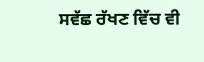ਸਵੱਛ ਰੱਖਣ ਵਿੱਚ ਵੀ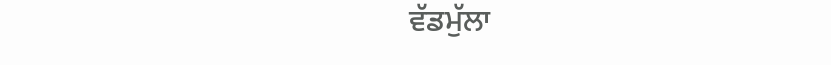ਵੱਡਮੁੱਲਾ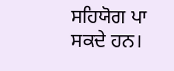ਸਹਿਯੋਗ ਪਾ ਸਕਦੇ ਹਨ।